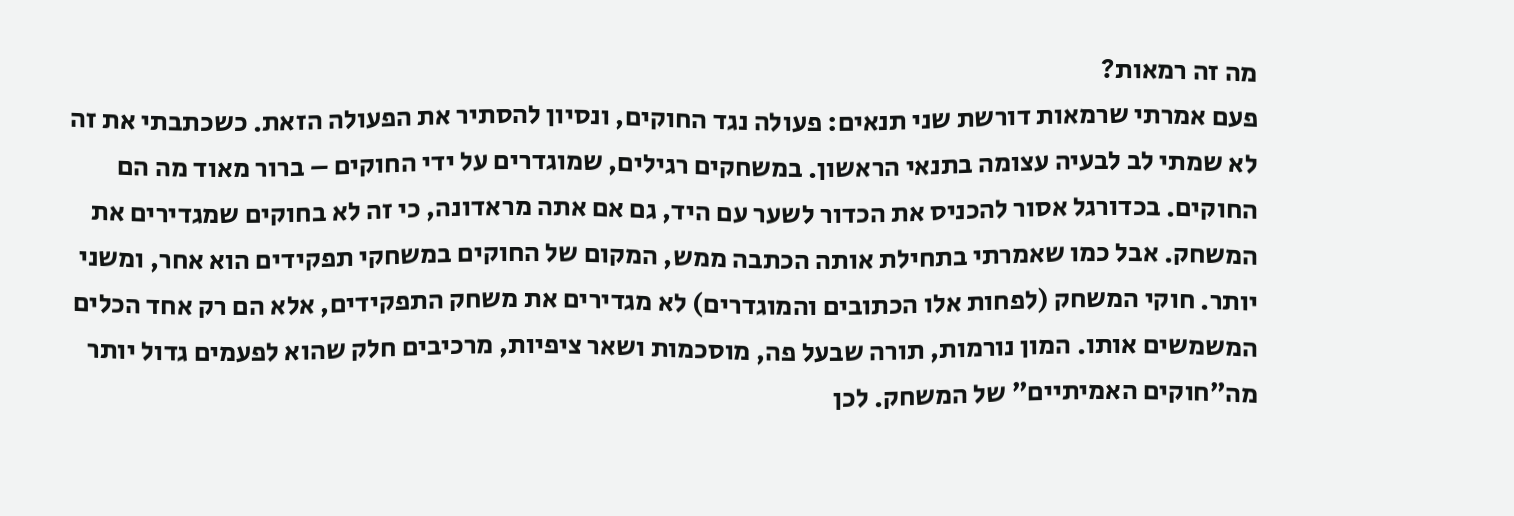מה זה רמאות?
פעם אמרתי שרמאות דורשת שני תנאים: פעולה נגד החוקים, ונסיון להסתיר את הפעולה הזאת. כשכתבתי את זה לא שמתי לב לבעיה עצומה בתנאי הראשון. במשחקים רגילים, שמוגדרים על ידי החוקים – ברור מאוד מה הם החוקים. בכדורגל אסור להכניס את הכדור לשער עם היד, גם אם אתה מראדונה, כי זה לא בחוקים שמגדירים את המשחק. אבל כמו שאמרתי בתחילת אותה הכתבה ממש, המקום של החוקים במשחקי תפקידים הוא אחר, ומשני יותר. חוקי המשחק (לפחות אלו הכתובים והמוגדרים) לא מגדירים את משחק התפקידים, אלא הם רק אחד הכלים המשמשים אותו. המון נורמות, תורה שבעל פה, מוסכמות ושאר ציפיות, מרכיבים חלק שהוא לפעמים גדול יותר מה״חוקים האמיתיים״ של המשחק. לכן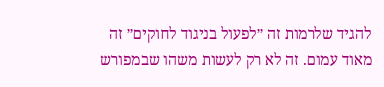להגיד שלרמות זה ״לפעול בניגוד לחוקים״ זה מאוד עמום. זה לא רק לעשות משהו שבמפורש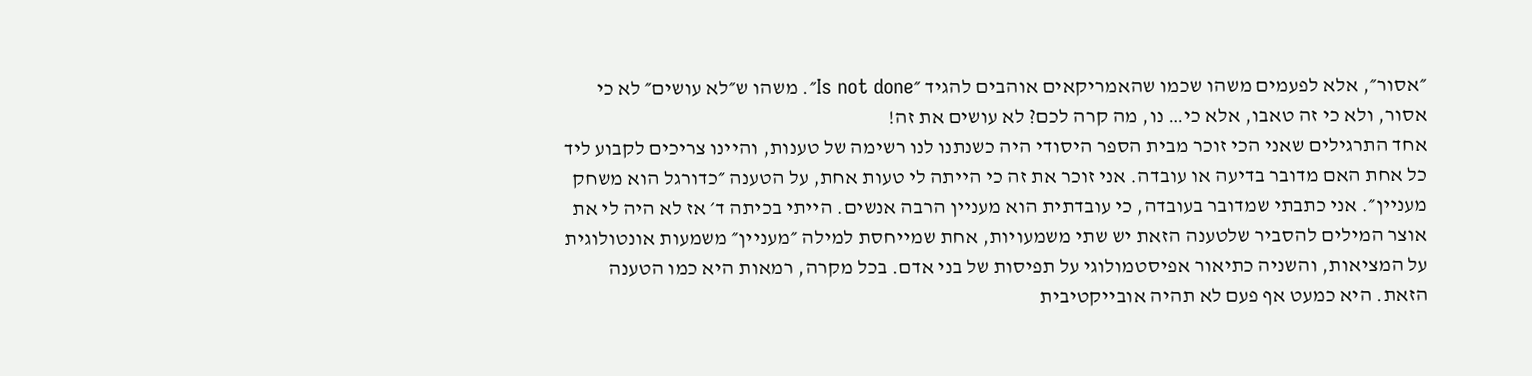״אסור״, אלא לפעמים משהו שכמו שהאמריקאים אוהבים להגיד ״Is not done״. משהו ש״לא עושים״ לא כי אסור, ולא כי זה טאבו, אלא כי… נו, מה קרה לכם? לא עושים את זה!
אחד התרגילים שאני הכי זוכר מבית הספר היסודי היה כשנתנו לנו רשימה של טענות, והיינו צריכים לקבוע ליד כל אחת האם מדובר בדיעה או עובדה. אני זוכר את זה כי הייתה לי טעות אחת, על הטענה ״כדורגל הוא משחק מעניין״. אני כתבתי שמדובר בעובדה, כי עובדתית הוא מעניין הרבה אנשים. הייתי בכיתה ד׳ אז לא היה לי את אוצר המילים להסביר שלטענה הזאת יש שתי משמעויות, אחת שמייחסת למילה ״מעניין״ משמעות אונטולוגית על המציאות, והשניה כתיאור אפיסטמולוגי על תפיסות של בני אדם. בכל מקרה, רמאות היא כמו הטענה הזאת. היא כמעט אף פעם לא תהיה אובייקטיבית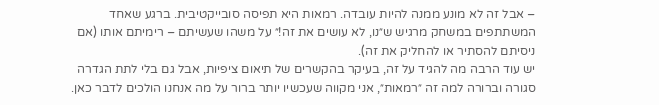– אבל זה לא מונע ממנה להיות עובדה. רמאות היא תפיסה סובייקטיבית. ברגע שאחד המשתתפים במשחק מרגיש ש״נו, לא עושים את זה!״ על משהו שעשיתם – רימיתם אותו (אם ניסיתם להסתיר או להחליק את זה).
יש עוד הרבה מה להגיד על זה, בעיקר בהקשרים של תיאום ציפיות, אבל גם בלי לתת הגדרה סגורה וברורה למה זה ״רמאות״, אני מקווה שעכשיו יותר ברור על מה אנחנו הולכים לדבר כאן.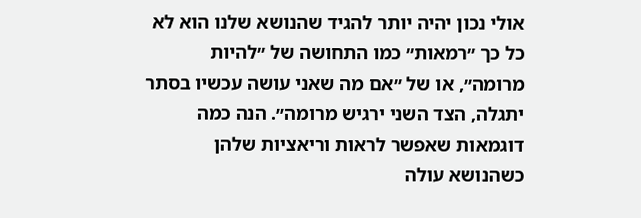אולי נכון יהיה יותר להגיד שהנושא שלנו הוא לא כל כך ״רמאות״ כמו התחושה של ״להיות מרומה״, או של ״אם מה שאני עושה עכשיו בסתר יתגלה, הצד השני ירגיש מרומה״. הנה כמה דוגמאות שאפשר לראות וריאציות שלהן כשהנושא עולה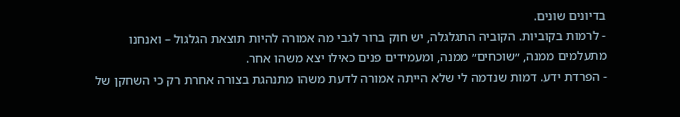בדיונים שונים.
- לרמות בקוביות. הקוביה התגלגלה, יש חוק ברור לגבי מה אמורה להיות תוצאת הגלגול – ואנחנו מתעלמים ממנה, ״שוכחים״ ממנה, ומעמידים פנים כאילו יצא משהו אחר.
- הפרדת ידע. דמות שנדמה לי שלא הייתה אמורה לדעת משהו מתנהגת בצורה אחרת רק כי השחקן של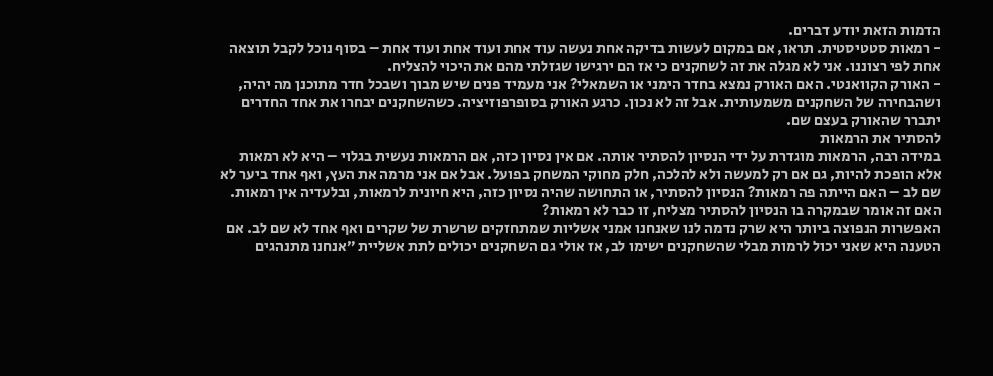הדמות הזאת יודע דברים.
- רמאות סטטיסטית. תראו, אם במקום לעשות בדיקה אחת נעשה עוד אחת ועוד אחת ועוד אחת – בסוף נוכל לקבל תוצאה אחת לפי רצוננו. אני לא מגלה את זה לשחקנים כי אז הם ירגישו שגזלתי מהם את היכוי להצליח.
- האורק הקוואנטי. האם האורק נמצא בחדר הימני או השמאלי? אני מעמיד פנים שיש מבוך ושבכל חדר מתוכנן מה יהיה, ושהבחירה של השחקנים משמעותית. אבל זה לא נכון. כרגע האורק בסופרפוזיציה. כשהשחקנים יבחרו את אחד החדרים יתברר שהאורק בעצם שם.
להסתיר את הרמאות
במידה רבה, הרמאות מוגדרת על ידי הנסיון להסתיר אותה. אם אין נסיון כזה, אם הרמאות נעשית בגלוי – היא לא רמאות אלא הופכת להיות, גם אם רק למעשה ולא להלכה, חלק מחוקי המשחק בפועל. אבל אם אני מרמה את העץ, ואף אחד ביער לא שם לב – האם הייתה פה רמאות? הנסיון להסתיר, או התחושה שהיה נסיון כזה, היא חיונית לרמאות, ובלעדיה אין רמאות. האם זה אומר שבמקרה בו הנסיון להסתיר מצליח, זו כבר לא רמאות?
האפשרות הנפוצה ביותר היא שרק נדמה לנו שאנחנו אמני אשליות שמתחזקים שרשרת של שקרים ואף אחד לא שם לב. אם הטענה היא שאני יכול לרמות מבלי שהשחקנים ישימו לב, אז אולי גם השחקנים יכולים לתת אשליית ״אנחנו מתנהגים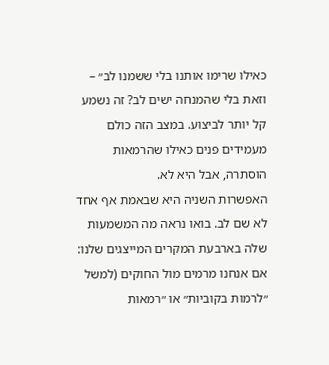כאילו שרימו אותנו בלי ששמנו לב״ – וזאת בלי שהמנחה ישים לב? זה נשמע קל יותר לביצוע. במצב הזה כולם מעמידים פנים כאילו שהרמאות הוסתרה, אבל היא לא.
האפשרות השניה היא שבאמת אף אחד לא שם לב. בואו נראה מה המשמעות שלה בארבעת המקרים המייצגים שלנו:
אם אנחנו מרמים מול החוקים (למשל ״לרמות בקוביות״ או ״רמאות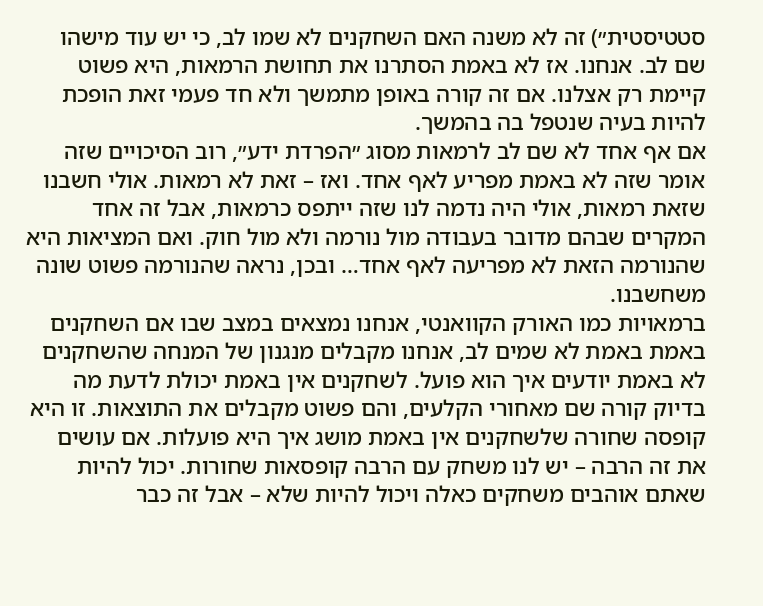סטטיסטית״) זה לא משנה האם השחקנים לא שמו לב, כי יש עוד מישהו שם לב. אנחנו. אז לא באמת הסתרנו את תחושת הרמאות, היא פשוט קיימת רק אצלנו. אם זה קורה באופן מתמשך ולא חד פעמי זאת הופכת להיות בעיה שנטפל בה בהמשך.
אם אף אחד לא שם לב לרמאות מסוג ״הפרדת ידע״, רוב הסיכויים שזה אומר שזה לא באמת מפריע לאף אחד. ואז – זאת לא רמאות. אולי חשבנו שזאת רמאות, אולי היה נדמה לנו שזה ייתפס כרמאות, אבל זה אחד המקרים שבהם מדובר בעבודה מול נורמה ולא מול חוק. ואם המציאות היא שהנורמה הזאת לא מפריעה לאף אחד… ובכן, נראה שהנורמה פשוט שונה משחשבנו.
ברמאויות כמו האורק הקוואנטי, אנחנו נמצאים במצב שבו אם השחקנים באמת באמת לא שמים לב, אנחנו מקבלים מנגנון של המנחה שהשחקנים לא באמת יודעים איך הוא פועל. לשחקנים אין באמת יכולת לדעת מה בדיוק קורה שם מאחורי הקלעים, והם פשוט מקבלים את התוצאות. זו היא קופסה שחורה שלשחקנים אין באמת מושג איך היא פועלות. אם עושים את זה הרבה – יש לנו משחק עם הרבה קופסאות שחורות. יכול להיות שאתם אוהבים משחקים כאלה ויכול להיות שלא – אבל זה כבר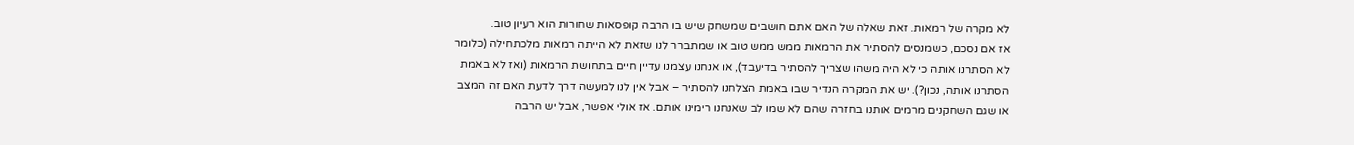לא מקרה של רמאות. זאת שאלה של האם אתם חושבים שמשחק שיש בו הרבה קופסאות שחורות הוא רעיון טוב.
אז אם נסכם, כשמנסים להסתיר את הרמאות ממש ממש טוב או שמתברר לנו שזאת לא הייתה רמאות מלכתחילה (כלומר לא הסתרנו אותה כי לא היה משהו שצריך להסתיר בדיעבד), או אנחנו עצמנו עדיין חיים בתחושת הרמאות (ואז לא באמת הסתרנו אותה, נכון?). יש את המקרה הנדיר שבו באמת הצלחנו להסתיר – אבל אין לנו למעשה דרך לדעת האם זה המצב או שגם השחקנים מרמים אותנו בחזרה שהם לא שמו לב שאנחנו רימינו אותם. אז אולי אפשר, אבל יש הרבה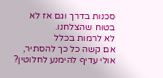סכנות בדרך וגם אז לא בטוח שהצלחנו.
לא לרמות בכלל
אם קשה כל כך להסתיר, אולי עדיף להימנע לחלוטין?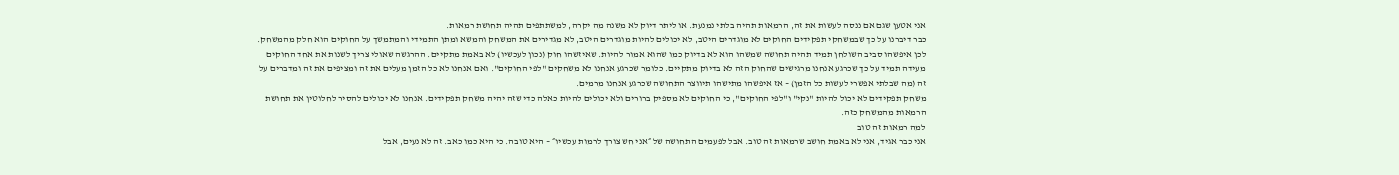אני אטען שגם אם ננסה לעשות את זה, הרמאות תהיה בלתי נמנעת. או ליתר דיוק לא משנה מה יקרה, למשתתפים תהיה תחושת רמאות.
כבר דיברנו על כך שבמשחקי תפקידים החוקים לא מוגדרים היטב, לא יכולים להיות מוגדרים היטב, לא מגדירים את המשחק והמשא ומתן התמידי והמתמשך על החוקים הוא חלק מהמשחק. לכן איפשהו סביב השולחן תמיד תהיה תחושה שמשהו הוא לא בדיוק כמו שהוא אמור להיות. שאיזשהו חוק (נכון לעכשיו) לא באמת מתקיים. ההרגשה שאולי צריך לשנות את אחד החוקים מעידה תמיד על כך שכרגע אנחנו מרגישים שהחוק הזה לא בדיוק מתקיים. כלומר שכרגע אנחנו לא משחקים "לפי החוקים". ואם אנחנו לא כל הזמן מעלים את זה ומציפים את זה ומדברים על זה (מה שבלתי אפשרי לעשות כל הזמן) – אז איפשהו מתישהו תיווצר התחושה שכרגע אנחנו מרמים.
משחק תפקידים לא יכול להיות "נקי" ו"לפי החוקים", כי החוקים לא מספיק ברורים ולא יכולים להיות כאלה כדי שזה יהיה משחק תפקידים. אנחנו לא יכולים להסיר לחלוטין את תחושת הרמאות מהמשחק כזה.
למה רמאות זה טוב
אני כבר אגיד, אני לא באמת חושב שרמאות זה טוב. אבל לפעמים התחושה של ״אני חש צורך לרמות עכשיו״ – היא טובה. כי היא כמו כאב. זה לא נעים, אבל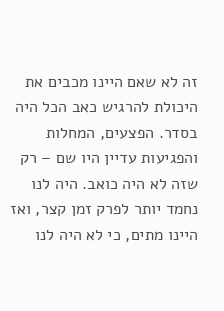זה לא שאם היינו מכבים את היכולת להרגיש כאב הכל היה בסדר. הפצעים, המחלות והפגיעות עדיין היו שם – רק שזה לא היה כואב. היה לנו נחמד יותר לפרק זמן קצר, ואז היינו מתים, כי לא היה לנו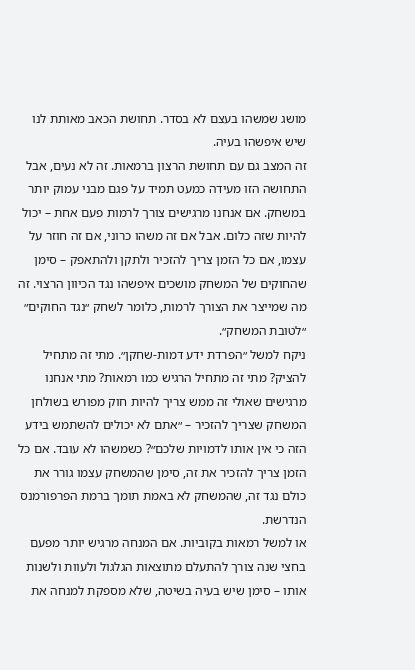מושג שמשהו בעצם לא בסדר. תחושת הכאב מאותת לנו שיש איפשהו בעיה.
זה המצב גם עם תחושת הרצון ברמאות. זה לא נעים, אבל התחושה הזו מעידה כמעט תמיד על פגם מבני עמוק יותר במשחק. אם אנחנו מרגישים צורך לרמות פעם אחת – יכול להיות שזה כלום. אבל אם זה משהו כרוני, אם זה חוזר על עצמו, אם כל הזמן צריך להזכיר ולתקן ולהתאפק – סימן שהחוקים של המשחק מושכים איפשהו נגד הכיוון הרצוי. זה מה שמייצר את הצורך לרמות, כלומר לשחק ״נגד החוקים״ ״לטובת המשחק״.
ניקח למשל ״הפרדת ידע דמות-שחקן״. מתי זה מתחיל להציק? מתי זה מתחיל הרגיש כמו רמאות? מתי אנחנו מרגישים שאולי זה ממש צריך להיות חוק מפורש בשולחן המשחק שצריך להזכיר – ״אתם לא יכולים להשתמש בידע הזה כי אין אותו לדמויות שלכם״? כשמשהו לא עובד. אם כל הזמן צריך להזכיר את זה, סימן שהמשחק עצמו גורר את כולם נגד זה, שהמשחק לא באמת תומך ברמת הפרפורמנס הנדרשת.
או למשל רמאות בקוביות. אם המנחה מרגיש יותר מפעם בחצי שנה צורך להתעלם מתוצאות הגלגול ולעוות ולשנות אותו – סימן שיש בעיה בשיטה, שלא מספקת למנחה את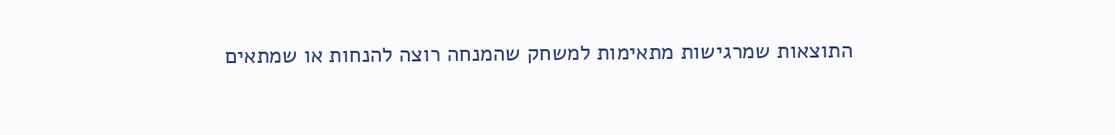התוצאות שמרגישות מתאימות למשחק שהמנחה רוצה להנחות או שמתאים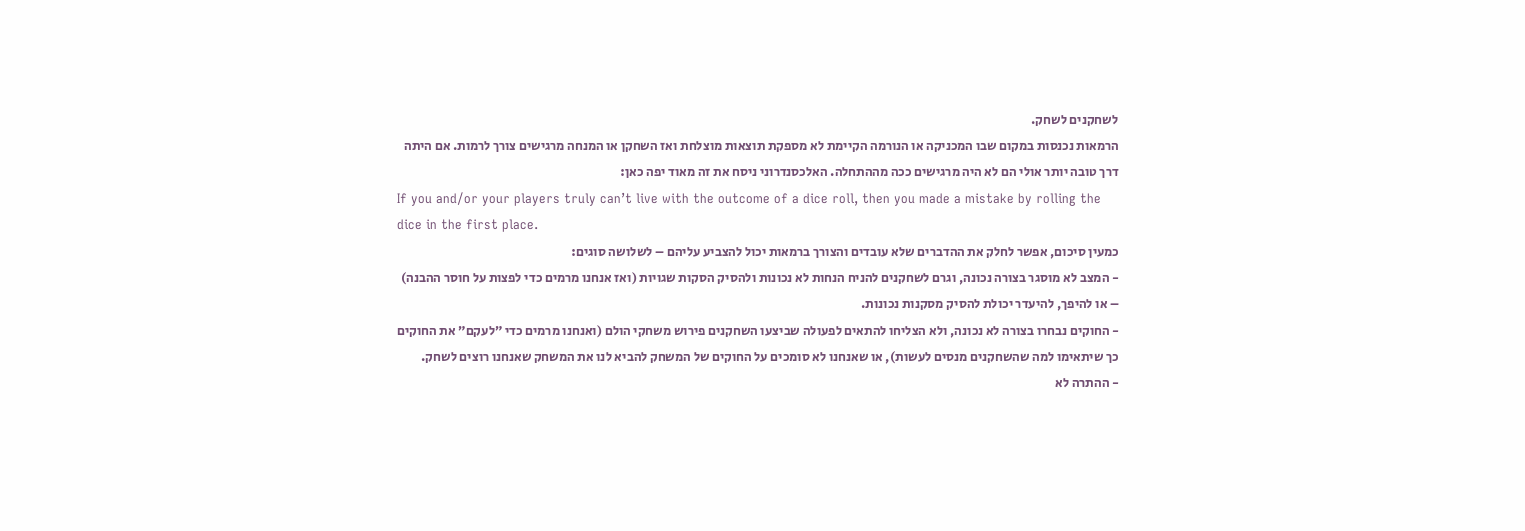לשחקנים לשחק.
הרמאות נכנסות במקום שבו המכניקה או הנורמה הקיימת לא מספקת תוצאות מוצלחת ואז השחקן או המנחה מרגישים צורך לרמות. אם היתה דרך טובה יותר אולי הם לא היה מרגישים ככה מההתחלה. האלכסנדרוני ניסח את זה מאוד יפה כאן:
If you and/or your players truly can’t live with the outcome of a dice roll, then you made a mistake by rolling the dice in the first place.
כמעין סיכום, אפשר לחלק את ההדברים שלא עובדים והצורך ברמאות יכול להצביע עליהם – לשלושה סוגים:
- המצב לא מוסגר בצורה נכונה, וגרם לשחקנים להניח הנחות לא נכונות ולהסיק הסקות שגויות (ואז אנחנו מרמים כדי לפצות על חוסר ההבנה) – או להיפך, להיעדר יכולת להסיק מסקנות נכונות.
- החוקים נבחרו בצורה לא נכונה, ולא הצליחו להתאים לפעולה שביצעו השחקנים פירוש משחקי הולם (ואנחנו מרמים כדי ״לעקם״ את החוקים כך שיתאימו למה שהשחקנים מנסים לעשות), או שאנחנו לא סומכים על החוקים של המשחק להביא לנו את המשחק שאנחנו רוצים לשחק.
- ההתרה לא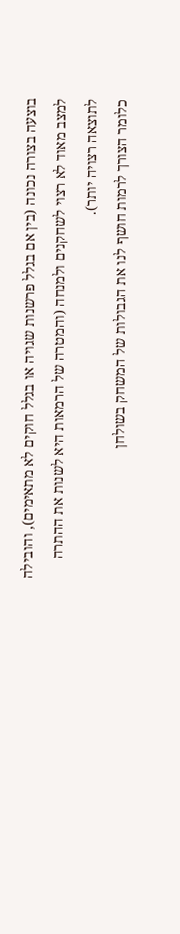בוצעה בצורה נכונה (בין אם בגלל פרשנות שגויה או בגלל חוקים לא מתאימים), והובילה למצב מאוד לא רצוי לשחקנים ולמנחה (והמטרה של הרמאות היא לשנות את ההתרה לתוצאה רצויה יותר).
כלומר הצורך לרמות חושף לנו את הגבולות של המשחק בשולחן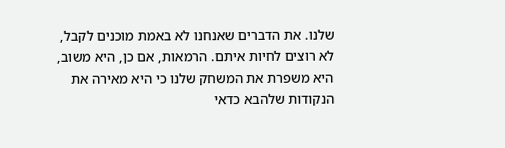שלנו. את הדברים שאנחנו לא באמת מוכנים לקבל, לא רוצים לחיות איתם. הרמאות, אם כן, היא משוב, היא משפרת את המשחק שלנו כי היא מאירה את הנקודות שלהבא כדאי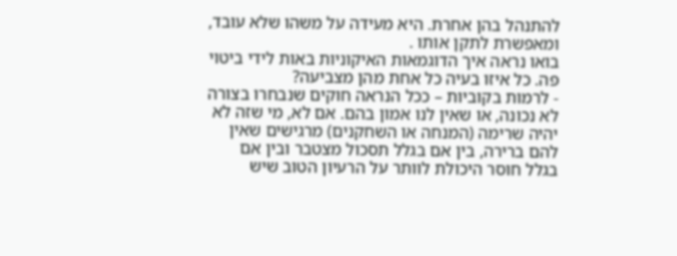להתנהל בהן אחרת. היא מעידה על משהו שלא עובד, ומאפשרת לתקן אותו .
בואו נראה איך הדוגמאות האיקוניות באות לידי ביטוי פה. כל איזו בעיה כל אחת מהן מצביעה?
- לרמות בקוביות – ככל הנראה חוקים שנבחרו בצורה לא נכונה, או שאין לנו אמון בהם. אם לא, מי שזה לא יהיה שרימה (המנחה או השחקנים) מרגישים שאין להם ברירה, בין אם בגלל תסכול מצטבר ובין אם בגלל חוסר היכולת לוותר על הרעיון הטוב שיש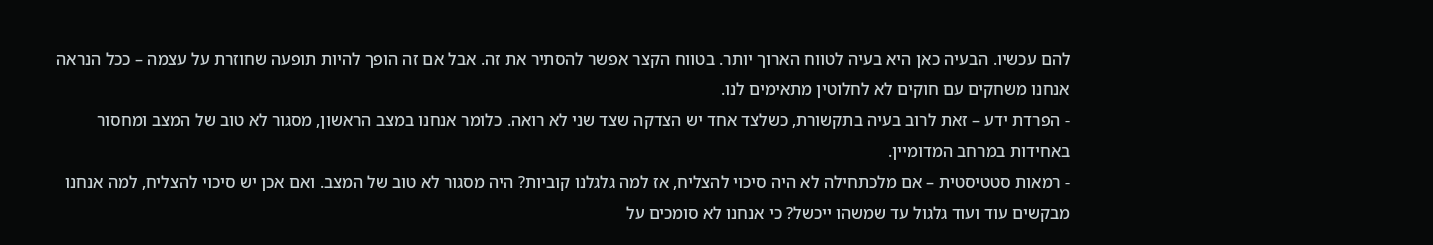להם עכשיו. הבעיה כאן היא בעיה לטווח הארוך יותר. בטווח הקצר אפשר להסתיר את זה. אבל אם זה הופך להיות תופעה שחוזרת על עצמה – ככל הנראה אנחנו משחקים עם חוקים לא לחלוטין מתאימים לנו.
- הפרדת ידע – זאת לרוב בעיה בתקשורת, כשלצד אחד יש הצדקה שצד שני לא רואה. כלומר אנחנו במצב הראשון, מסגור לא טוב של המצב ומחסור באחידות במרחב המדומיין.
- רמאות סטטיסטית – אם מלכתחילה לא היה סיכוי להצליח, אז למה גלגלנו קוביות? היה מסגור לא טוב של המצב. ואם אכן יש סיכוי להצליח, למה אנחנו מבקשים עוד ועוד גלגול עד שמשהו ייכשל? כי אנחנו לא סומכים על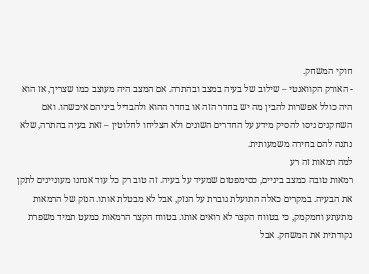חוקי המשחק.
- האורק הקוואנטי – שילוב של בעיה במצב ובהתרה. אם המצב היה מעוצב כמו שצריך, אז הוא היה כולל אפשרות להבין מה יש בחדר הזה או בחדר ההוא ולהבדיל ביניהם איכשהו. ואם השחקנים ניסו להסיק מידע על החדרים השונים ולא הצליחו לחלוטין – זאת בעיה בהתרה, שלא נתנה להם בחירה משמעותית.
למה רמאות זה רע
רמאות טובה כמצב ביניים, כסימפטום שמעיד על בעיה. זה טוב רק כל עוד אנחנו מעוניינים לתקן את הבעיה. במקרים כאלה התועלת גוברת על הנזק, אבל לא מבטלת אותו. הנזק של הרמאות מתעתע וחמקמק, כי בטווח הקצר לא רואים אותו. בטווח הקצר הרמאות כמעט תמיד משפרת נקודתית את המשחק. אבל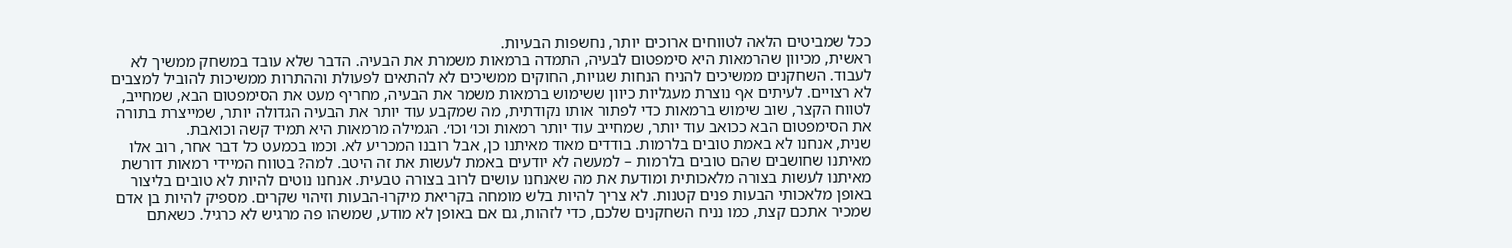ככל שמביטים הלאה לטווחים ארוכים יותר, נחשפות הבעיות.
ראשית, מכיוון שהרמאות היא סימפטום לבעיה, התמדה ברמאות משמרת את הבעיה. הדבר שלא עובד במשחק ממשיך לא לעבוד. השחקנים ממשיכים להניח הנחות שגויות, החוקים ממשיכים לא להתאים לפעולת וההתרות ממשיכות להוביל למצבים לא רצויים. לעיתים אף נוצרת מעגליות כיוון ששימוש ברמאות משמר את הבעיה, מחריף מעט את הסימפטום הבא, שמחייב, לטווח הקצר, שוב שימוש ברמאות כדי לפתור אותו נקודתית, מה שמקבע עוד יותר את הבעיה הגדולה יותר, שמייצרת בתורה את הסימפטום הבא ככואב עוד יותר, שמחייב עוד יותר רמאות וכו׳ וכו׳. הגמילה מרמאות היא תמיד קשה וכואבת.
שנית, אנחנו לא באמת טובים בלרמות. בודדים מאוד מאיתנו כן, אבל רובנו המכריע לא. וכמו בכמעט כל דבר אחר, רוב אלו מאיתנו שחושבים שהם טובים בלרמות – למעשה לא יודעים באמת לעשות את זה היטב. למה? בטווח המיידי רמאות דורשת מאיתנו לעשות בצורה מלאכותית ומודעת את מה שאנחנו עושים לרוב בצורה טבעית. אנחנו נוטים להיות לא טובים בליצור באופן מלאכותי הבעות פנים קטנות. לא צריך להיות בלש מומחה בקריאת מיקרו-הבעות וזיהוי שקרים. מספיק להיות בן אדם שמכיר אתכם קצת, כמו נניח השחקנים שלכם, כדי לזהות, גם אם באופן לא מודע, שמשהו פה מרגיש לא כרגיל. כשאתם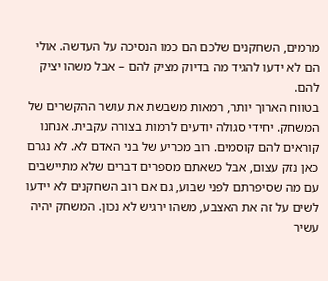מרמים, השחקנים שלכם הם כמו הנסיכה על העדשה. אולי הם לא ידעו להגיד מה בדיוק מציק להם – אבל משהו יציק להם.
בטווח הארוך יותר, רמאות משבשת את עושר ההקשרים של המשחק. יחידי סגולה יודעים לרמות בצורה עקבית. אנחנו קוראים להם קוסמים. רוב מכריע של בני האדם לא. לא נגרם כאן נזק עצום, אבל כשאתם מספרים דברים שלא מתיישבים עם מה שסיפרתם לפני שבוע, גם אם רוב השחקנים לא יידעו לשים על זה את האצבע, משהו ירגיש לא נכון. המשחק יהיה עשיר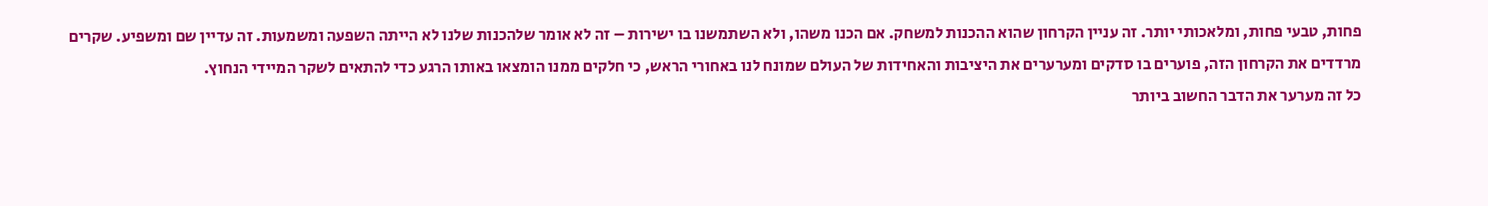פחות, טבעי פחות, ומלאכותי יותר. זה עניין הקרחון שהוא ההכנות למשחק. אם הכנו משהו, ולא השתמשנו בו ישירות – זה לא אומר שלהכנות שלנו לא הייתה השפעה ומשמעות. זה עדיין שם ומשפיע. שקרים מרדדים את הקרחון הזה, פוערים בו סדקים ומערערים את היציבות והאחידות של העולם שמונח לנו באחורי הראש, כי חלקים ממנו הומצאו באותו הרגע כדי להתאים לשקר המיידי הנחוץ.
כל זה מערער את הדבר החשוב ביותר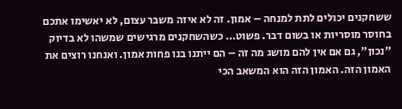ששחקנים יכולים לתת למנחה – אמון. זה לא איזה משבר עצום, לא יאשימו אתכם בחוסר מוסריות או בשום דבר. פשוט… כשהשחקנים מרגישים שמשהו לא בדיוק ״נכון״, גם אם אין להם מושג מה זה – הם ייתנו בנו פחות אמון. ואנחנו רוצים את האמון הזה. האמון הזה הוא המשאב הכי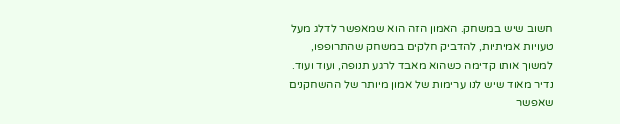חשוב שיש במשחק. האמון הזה הוא שמאפשר לדלג מעל טעויות אמיתיות, להדביק חלקים במשחק שהתרופפו, למשוך אותו קדימה כשהוא מאבד לרגע תנופה, ועוד ועוד. נדיר מאוד שיש לנו ערימות של אמון מיותר של ההשחקנים שאפשר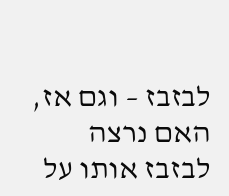לבזבז – וגם אז, האם נרצה לבזבז אותו על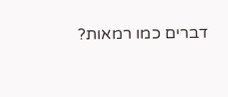דברים כמו רמאות?